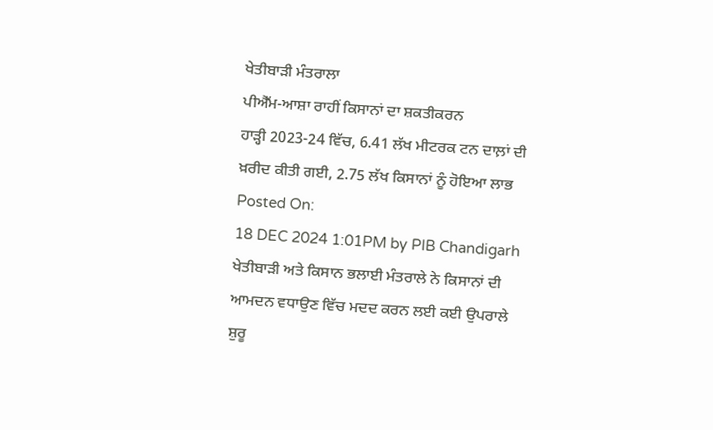ਖੇਤੀਬਾੜੀ ਮੰਤਰਾਲਾ
ਪੀਐੱਮ-ਆਸ਼ਾ ਰਾਹੀਂ ਕਿਸਾਨਾਂ ਦਾ ਸ਼ਕਤੀਕਰਨ
ਹਾੜ੍ਹੀ 2023-24 ਵਿੱਚ, 6.41 ਲੱਖ ਮੀਟਰਕ ਟਨ ਦਾਲ਼ਾਂ ਦੀ ਖ਼ਰੀਦ ਕੀਤੀ ਗਈ, 2.75 ਲੱਖ ਕਿਸਾਨਾਂ ਨੂੰ ਹੋਇਆ ਲਾਭ
Posted On:
18 DEC 2024 1:01PM by PIB Chandigarh
ਖੇਤੀਬਾੜੀ ਅਤੇ ਕਿਸਾਨ ਭਲਾਈ ਮੰਤਰਾਲੇ ਨੇ ਕਿਸਾਨਾਂ ਦੀ ਆਮਦਨ ਵਧਾਉਣ ਵਿੱਚ ਮਦਦ ਕਰਨ ਲਈ ਕਈ ਉਪਰਾਲੇ ਸ਼ੁਰੂ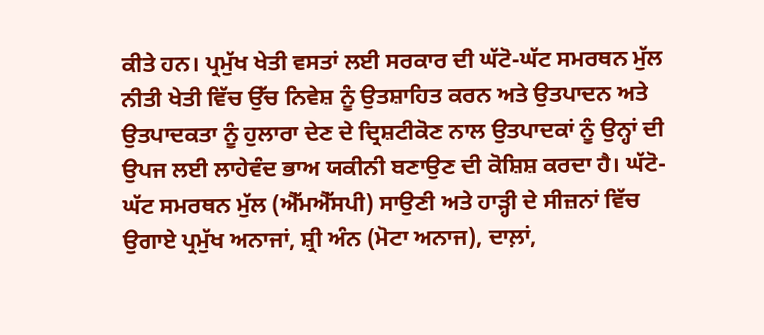ਕੀਤੇ ਹਨ। ਪ੍ਰਮੁੱਖ ਖੇਤੀ ਵਸਤਾਂ ਲਈ ਸਰਕਾਰ ਦੀ ਘੱਟੋ-ਘੱਟ ਸਮਰਥਨ ਮੁੱਲ ਨੀਤੀ ਖੇਤੀ ਵਿੱਚ ਉੱਚ ਨਿਵੇਸ਼ ਨੂੰ ਉਤਸ਼ਾਹਿਤ ਕਰਨ ਅਤੇ ਉਤਪਾਦਨ ਅਤੇ ਉਤਪਾਦਕਤਾ ਨੂੰ ਹੁਲਾਰਾ ਦੇਣ ਦੇ ਦ੍ਰਿਸ਼ਟੀਕੋਣ ਨਾਲ ਉਤਪਾਦਕਾਂ ਨੂੰ ਉਨ੍ਹਾਂ ਦੀ ਉਪਜ ਲਈ ਲਾਹੇਵੰਦ ਭਾਅ ਯਕੀਨੀ ਬਣਾਉਣ ਦੀ ਕੋਸ਼ਿਸ਼ ਕਰਦਾ ਹੈ। ਘੱਟੋ-ਘੱਟ ਸਮਰਥਨ ਮੁੱਲ (ਐੱਮਐੱਸਪੀ) ਸਾਉਣੀ ਅਤੇ ਹਾੜ੍ਹੀ ਦੇ ਸੀਜ਼ਨਾਂ ਵਿੱਚ ਉਗਾਏ ਪ੍ਰਮੁੱਖ ਅਨਾਜਾਂ, ਸ਼੍ਰੀ ਅੰਨ (ਮੋਟਾ ਅਨਾਜ), ਦਾਲ਼ਾਂ,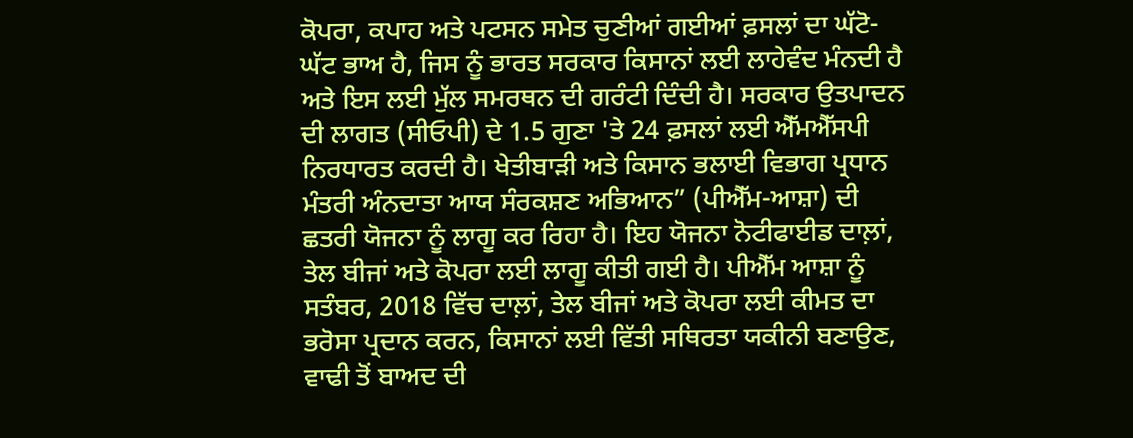ਕੋਪਰਾ, ਕਪਾਹ ਅਤੇ ਪਟਸਨ ਸਮੇਤ ਚੁਣੀਆਂ ਗਈਆਂ ਫ਼ਸਲਾਂ ਦਾ ਘੱਟੋ-ਘੱਟ ਭਾਅ ਹੈ, ਜਿਸ ਨੂੰ ਭਾਰਤ ਸਰਕਾਰ ਕਿਸਾਨਾਂ ਲਈ ਲਾਹੇਵੰਦ ਮੰਨਦੀ ਹੈ ਅਤੇ ਇਸ ਲਈ ਮੁੱਲ ਸਮਰਥਨ ਦੀ ਗਰੰਟੀ ਦਿੰਦੀ ਹੈ। ਸਰਕਾਰ ਉਤਪਾਦਨ ਦੀ ਲਾਗਤ (ਸੀਓਪੀ) ਦੇ 1.5 ਗੁਣਾ 'ਤੇ 24 ਫ਼ਸਲਾਂ ਲਈ ਐੱਮਐੱਸਪੀ ਨਿਰਧਾਰਤ ਕਰਦੀ ਹੈ। ਖੇਤੀਬਾੜੀ ਅਤੇ ਕਿਸਾਨ ਭਲਾਈ ਵਿਭਾਗ ਪ੍ਰਧਾਨ ਮੰਤਰੀ ਅੰਨਦਾਤਾ ਆਯ ਸੰਰਕਸ਼ਣ ਅਭਿਆਨ” (ਪੀਐੱਮ-ਆਸ਼ਾ) ਦੀ ਛਤਰੀ ਯੋਜਨਾ ਨੂੰ ਲਾਗੂ ਕਰ ਰਿਹਾ ਹੈ। ਇਹ ਯੋਜਨਾ ਨੋਟੀਫਾਈਡ ਦਾਲ਼ਾਂ, ਤੇਲ ਬੀਜਾਂ ਅਤੇ ਕੋਪਰਾ ਲਈ ਲਾਗੂ ਕੀਤੀ ਗਈ ਹੈ। ਪੀਐੱਮ ਆਸ਼ਾ ਨੂੰ ਸਤੰਬਰ, 2018 ਵਿੱਚ ਦਾਲ਼ਾਂ, ਤੇਲ ਬੀਜਾਂ ਅਤੇ ਕੋਪਰਾ ਲਈ ਕੀਮਤ ਦਾ ਭਰੋਸਾ ਪ੍ਰਦਾਨ ਕਰਨ, ਕਿਸਾਨਾਂ ਲਈ ਵਿੱਤੀ ਸਥਿਰਤਾ ਯਕੀਨੀ ਬਣਾਉਣ, ਵਾਢੀ ਤੋਂ ਬਾਅਦ ਦੀ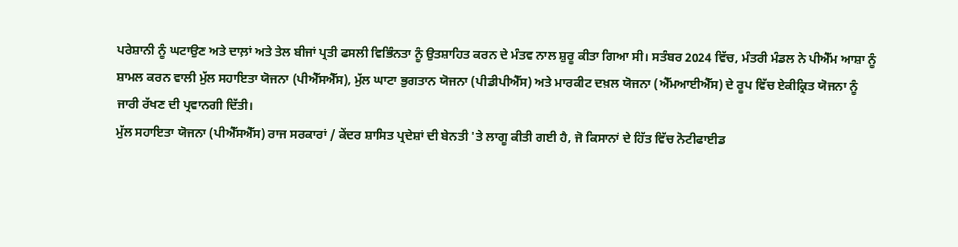ਪਰੇਸ਼ਾਨੀ ਨੂੰ ਘਟਾਉਣ ਅਤੇ ਦਾਲ਼ਾਂ ਅਤੇ ਤੇਲ ਬੀਜਾਂ ਪ੍ਰਤੀ ਫਸਲੀ ਵਿਭਿੰਨਤਾ ਨੂੰ ਉਤਸ਼ਾਹਿਤ ਕਰਨ ਦੇ ਮੰਤਵ ਨਾਲ ਸ਼ੁਰੂ ਕੀਤਾ ਗਿਆ ਸੀ। ਸਤੰਬਰ 2024 ਵਿੱਚ, ਮੰਤਰੀ ਮੰਡਲ ਨੇ ਪੀਐੱਮ ਆਸ਼ਾ ਨੂੰ ਸ਼ਾਮਲ ਕਰਨ ਵਾਲੀ ਮੁੱਲ ਸਹਾਇਤਾ ਯੋਜਨਾ (ਪੀਐੱਸਐੱਸ), ਮੁੱਲ ਘਾਟਾ ਭੁਗਤਾਨ ਯੋਜਨਾ (ਪੀਡੀਪੀਐੱਸ) ਅਤੇ ਮਾਰਕੀਟ ਦਖ਼ਲ ਯੋਜਨਾ (ਐੱਮਆਈਐੱਸ) ਦੇ ਰੂਪ ਵਿੱਚ ਏਕੀਕ੍ਰਿਤ ਯੋਜਨਾ ਨੂੰ ਜਾਰੀ ਰੱਖਣ ਦੀ ਪ੍ਰਵਾਨਗੀ ਦਿੱਤੀ।
ਮੁੱਲ ਸਹਾਇਤਾ ਯੋਜਨਾ (ਪੀਐੱਸਐੱਸ) ਰਾਜ ਸਰਕਾਰਾਂ / ਕੇਂਦਰ ਸ਼ਾਸਿਤ ਪ੍ਰਦੇਸ਼ਾਂ ਦੀ ਬੇਨਤੀ 'ਤੇ ਲਾਗੂ ਕੀਤੀ ਗਈ ਹੈ, ਜੋ ਕਿਸਾਨਾਂ ਦੇ ਹਿੱਤ ਵਿੱਚ ਨੋਟੀਫਾਈਡ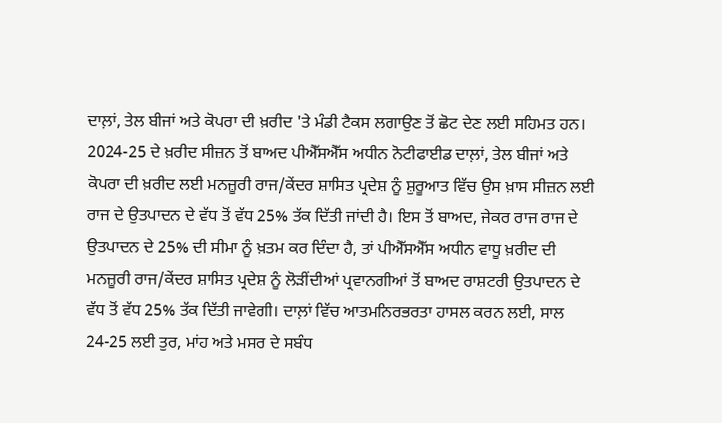ਦਾਲ਼ਾਂ, ਤੇਲ ਬੀਜਾਂ ਅਤੇ ਕੋਪਰਾ ਦੀ ਖ਼ਰੀਦ 'ਤੇ ਮੰਡੀ ਟੈਕਸ ਲਗਾਉਣ ਤੋਂ ਛੋਟ ਦੇਣ ਲਈ ਸਹਿਮਤ ਹਨ। 2024-25 ਦੇ ਖ਼ਰੀਦ ਸੀਜ਼ਨ ਤੋਂ ਬਾਅਦ ਪੀਐੱਸਐੱਸ ਅਧੀਨ ਨੋਟੀਫਾਈਡ ਦਾਲ਼ਾਂ, ਤੇਲ ਬੀਜਾਂ ਅਤੇ ਕੋਪਰਾ ਦੀ ਖ਼ਰੀਦ ਲਈ ਮਨਜ਼ੂਰੀ ਰਾਜ/ਕੇਂਦਰ ਸ਼ਾਸਿਤ ਪ੍ਰਦੇਸ਼ ਨੂੰ ਸ਼ੁਰੂਆਤ ਵਿੱਚ ਉਸ ਖ਼ਾਸ ਸੀਜ਼ਨ ਲਈ ਰਾਜ ਦੇ ਉਤਪਾਦਨ ਦੇ ਵੱਧ ਤੋਂ ਵੱਧ 25% ਤੱਕ ਦਿੱਤੀ ਜਾਂਦੀ ਹੈ। ਇਸ ਤੋਂ ਬਾਅਦ, ਜੇਕਰ ਰਾਜ ਰਾਜ ਦੇ ਉਤਪਾਦਨ ਦੇ 25% ਦੀ ਸੀਮਾ ਨੂੰ ਖ਼ਤਮ ਕਰ ਦਿੰਦਾ ਹੈ, ਤਾਂ ਪੀਐੱਸਐੱਸ ਅਧੀਨ ਵਾਧੂ ਖ਼ਰੀਦ ਦੀ ਮਨਜ਼ੂਰੀ ਰਾਜ/ਕੇਂਦਰ ਸ਼ਾਸਿਤ ਪ੍ਰਦੇਸ਼ ਨੂੰ ਲੋੜੀਂਦੀਆਂ ਪ੍ਰਵਾਨਗੀਆਂ ਤੋਂ ਬਾਅਦ ਰਾਸ਼ਟਰੀ ਉਤਪਾਦਨ ਦੇ ਵੱਧ ਤੋਂ ਵੱਧ 25% ਤੱਕ ਦਿੱਤੀ ਜਾਵੇਗੀ। ਦਾਲ਼ਾਂ ਵਿੱਚ ਆਤਮਨਿਰਭਰਤਾ ਹਾਸਲ ਕਰਨ ਲਈ, ਸਾਲ 24-25 ਲਈ ਤੁਰ, ਮਾਂਹ ਅਤੇ ਮਸਰ ਦੇ ਸਬੰਧ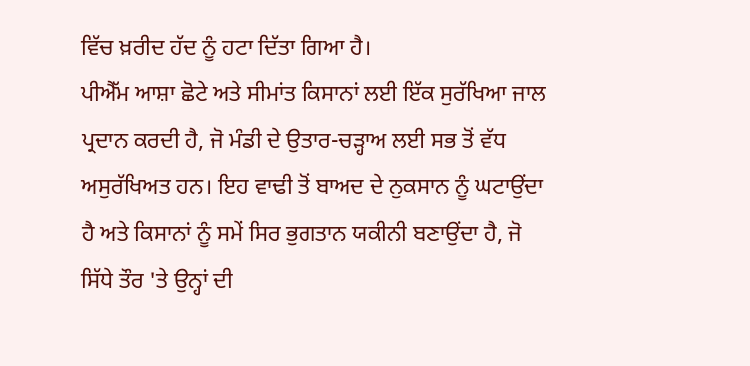ਵਿੱਚ ਖ਼ਰੀਦ ਹੱਦ ਨੂੰ ਹਟਾ ਦਿੱਤਾ ਗਿਆ ਹੈ।
ਪੀਐੱਮ ਆਸ਼ਾ ਛੋਟੇ ਅਤੇ ਸੀਮਾਂਤ ਕਿਸਾਨਾਂ ਲਈ ਇੱਕ ਸੁਰੱਖਿਆ ਜਾਲ ਪ੍ਰਦਾਨ ਕਰਦੀ ਹੈ, ਜੋ ਮੰਡੀ ਦੇ ਉਤਾਰ-ਚੜ੍ਹਾਅ ਲਈ ਸਭ ਤੋਂ ਵੱਧ ਅਸੁਰੱਖਿਅਤ ਹਨ। ਇਹ ਵਾਢੀ ਤੋਂ ਬਾਅਦ ਦੇ ਨੁਕਸਾਨ ਨੂੰ ਘਟਾਉਂਦਾ ਹੈ ਅਤੇ ਕਿਸਾਨਾਂ ਨੂੰ ਸਮੇਂ ਸਿਰ ਭੁਗਤਾਨ ਯਕੀਨੀ ਬਣਾਉਂਦਾ ਹੈ, ਜੋ ਸਿੱਧੇ ਤੌਰ 'ਤੇ ਉਨ੍ਹਾਂ ਦੀ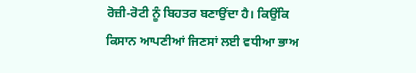ਰੋਜ਼ੀ-ਰੋਟੀ ਨੂੰ ਬਿਹਤਰ ਬਣਾਉਂਦਾ ਹੈ। ਕਿਉਂਕਿ ਕਿਸਾਨ ਆਪਣੀਆਂ ਜਿਣਸਾਂ ਲਈ ਵਧੀਆ ਭਾਅ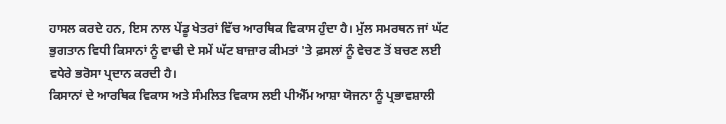ਹਾਸਲ ਕਰਦੇ ਹਨ, ਇਸ ਨਾਲ ਪੇਂਡੂ ਖੇਤਰਾਂ ਵਿੱਚ ਆਰਥਿਕ ਵਿਕਾਸ ਹੁੰਦਾ ਹੈ। ਮੁੱਲ ਸਮਰਥਨ ਜਾਂ ਘੱਟ ਭੁਗਤਾਨ ਵਿਧੀ ਕਿਸਾਨਾਂ ਨੂੰ ਵਾਢੀ ਦੇ ਸਮੇਂ ਘੱਟ ਬਾਜ਼ਾਰ ਕੀਮਤਾਂ 'ਤੇ ਫ਼ਸਲਾਂ ਨੂੰ ਵੇਚਣ ਤੋਂ ਬਚਣ ਲਈ ਵਧੇਰੇ ਭਰੋਸਾ ਪ੍ਰਦਾਨ ਕਰਦੀ ਹੈ।
ਕਿਸਾਨਾਂ ਦੇ ਆਰਥਿਕ ਵਿਕਾਸ ਅਤੇ ਸੰਮਲਿਤ ਵਿਕਾਸ ਲਈ ਪੀਐੱਮ ਆਸ਼ਾ ਯੋਜਨਾ ਨੂੰ ਪ੍ਰਭਾਵਸ਼ਾਲੀ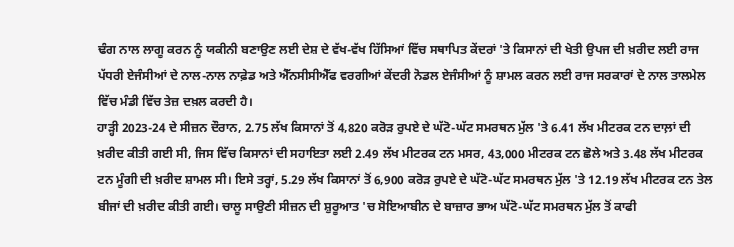ਢੰਗ ਨਾਲ ਲਾਗੂ ਕਰਨ ਨੂੰ ਯਕੀਨੀ ਬਣਾਉਣ ਲਈ ਦੇਸ਼ ਦੇ ਵੱਖ-ਵੱਖ ਹਿੱਸਿਆਂ ਵਿੱਚ ਸਥਾਪਿਤ ਕੇਂਦਰਾਂ 'ਤੇ ਕਿਸਾਨਾਂ ਦੀ ਖੇਤੀ ਉਪਜ ਦੀ ਖ਼ਰੀਦ ਲਈ ਰਾਜ ਪੱਧਰੀ ਏਜੰਸੀਆਂ ਦੇ ਨਾਲ-ਨਾਲ ਨਾਫ਼ੇਡ ਅਤੇ ਐੱਨਸੀਸੀਐੱਫ ਵਰਗੀਆਂ ਕੇਂਦਰੀ ਨੋਡਲ ਏਜੰਸੀਆਂ ਨੂੰ ਸ਼ਾਮਲ ਕਰਨ ਲਈ ਰਾਜ ਸਰਕਾਰਾਂ ਦੇ ਨਾਲ ਤਾਲਮੇਲ ਵਿੱਚ ਮੰਡੀ ਵਿੱਚ ਤੇਜ਼ ਦਖ਼ਲ ਕਰਦੀ ਹੈ।
ਹਾੜ੍ਹੀ 2023-24 ਦੇ ਸੀਜ਼ਨ ਦੌਰਾਨ, 2.75 ਲੱਖ ਕਿਸਾਨਾਂ ਤੋਂ 4,820 ਕਰੋੜ ਰੁਪਏ ਦੇ ਘੱਟੋ-ਘੱਟ ਸਮਰਥਨ ਮੁੱਲ 'ਤੇ 6.41 ਲੱਖ ਮੀਟਰਕ ਟਨ ਦਾਲ਼ਾਂ ਦੀ ਖ਼ਰੀਦ ਕੀਤੀ ਗਈ ਸੀ, ਜਿਸ ਵਿੱਚ ਕਿਸਾਨਾਂ ਦੀ ਸਹਾਇਤਾ ਲਈ 2.49 ਲੱਖ ਮੀਟਰਕ ਟਨ ਮਸਰ, 43,000 ਮੀਟਰਕ ਟਨ ਛੋਲੇ ਅਤੇ 3.48 ਲੱਖ ਮੀਟਰਕ ਟਨ ਮੂੰਗੀ ਦੀ ਖ਼ਰੀਦ ਸ਼ਾਮਲ ਸੀ। ਇਸੇ ਤਰ੍ਹਾਂ, 5.29 ਲੱਖ ਕਿਸਾਨਾਂ ਤੋਂ 6,900 ਕਰੋੜ ਰੁਪਏ ਦੇ ਘੱਟੋ-ਘੱਟ ਸਮਰਥਨ ਮੁੱਲ 'ਤੇ 12.19 ਲੱਖ ਮੀਟਰਕ ਟਨ ਤੇਲ ਬੀਜਾਂ ਦੀ ਖ਼ਰੀਦ ਕੀਤੀ ਗਈ। ਚਾਲੂ ਸਾਉਣੀ ਸੀਜ਼ਨ ਦੀ ਸ਼ੁਰੂਆਤ 'ਚ ਸੋਇਆਬੀਨ ਦੇ ਬਾਜ਼ਾਰ ਭਾਅ ਘੱਟੋ-ਘੱਟ ਸਮਰਥਨ ਮੁੱਲ ਤੋਂ ਕਾਫੀ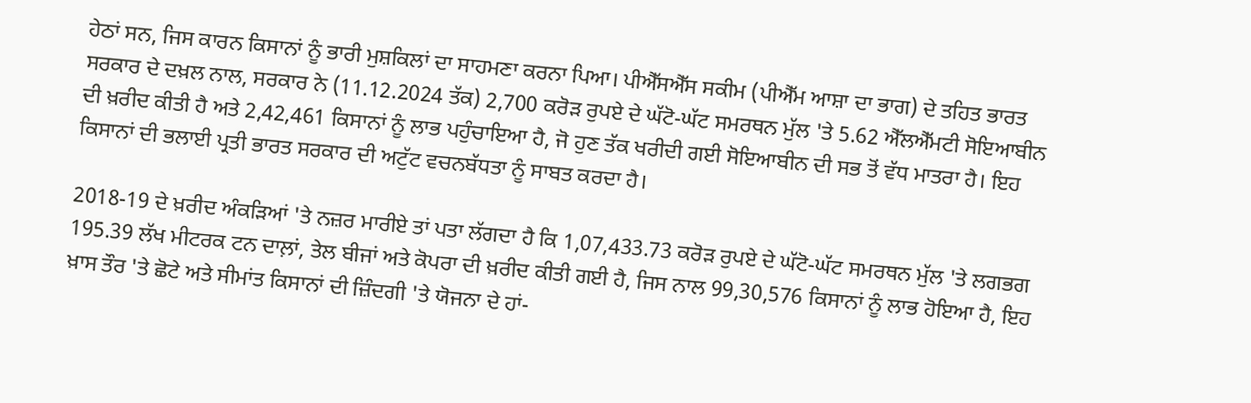ਹੇਠਾਂ ਸਨ, ਜਿਸ ਕਾਰਨ ਕਿਸਾਨਾਂ ਨੂੰ ਭਾਰੀ ਮੁਸ਼ਕਿਲਾਂ ਦਾ ਸਾਹਮਣਾ ਕਰਨਾ ਪਿਆ। ਪੀਐੱਸਐੱਸ ਸਕੀਮ (ਪੀਐੱਮ ਆਸ਼ਾ ਦਾ ਭਾਗ) ਦੇ ਤਹਿਤ ਭਾਰਤ ਸਰਕਾਰ ਦੇ ਦਖ਼ਲ ਨਾਲ, ਸਰਕਾਰ ਨੇ (11.12.2024 ਤੱਕ) 2,700 ਕਰੋੜ ਰੁਪਏ ਦੇ ਘੱਟੋ-ਘੱਟ ਸਮਰਥਨ ਮੁੱਲ 'ਤੇ 5.62 ਐੱਲਐੱਮਟੀ ਸੋਇਆਬੀਨ ਦੀ ਖ਼ਰੀਦ ਕੀਤੀ ਹੈ ਅਤੇ 2,42,461 ਕਿਸਾਨਾਂ ਨੂੰ ਲਾਭ ਪਹੁੰਚਾਇਆ ਹੈ, ਜੋ ਹੁਣ ਤੱਕ ਖਰੀਦੀ ਗਈ ਸੋਇਆਬੀਨ ਦੀ ਸਭ ਤੋਂ ਵੱਧ ਮਾਤਰਾ ਹੈ। ਇਹ ਕਿਸਾਨਾਂ ਦੀ ਭਲਾਈ ਪ੍ਰਤੀ ਭਾਰਤ ਸਰਕਾਰ ਦੀ ਅਟੁੱਟ ਵਚਨਬੱਧਤਾ ਨੂੰ ਸਾਬਤ ਕਰਦਾ ਹੈ।

2018-19 ਦੇ ਖ਼ਰੀਦ ਅੰਕੜਿਆਂ 'ਤੇ ਨਜ਼ਰ ਮਾਰੀਏ ਤਾਂ ਪਤਾ ਲੱਗਦਾ ਹੈ ਕਿ 1,07,433.73 ਕਰੋੜ ਰੁਪਏ ਦੇ ਘੱਟੋ-ਘੱਟ ਸਮਰਥਨ ਮੁੱਲ 'ਤੇ ਲਗਭਗ 195.39 ਲੱਖ ਮੀਟਰਕ ਟਨ ਦਾਲ਼ਾਂ, ਤੇਲ ਬੀਜਾਂ ਅਤੇ ਕੋਪਰਾ ਦੀ ਖ਼ਰੀਦ ਕੀਤੀ ਗਈ ਹੈ, ਜਿਸ ਨਾਲ 99,30,576 ਕਿਸਾਨਾਂ ਨੂੰ ਲਾਭ ਹੋਇਆ ਹੈ, ਇਹ ਖ਼ਾਸ ਤੌਰ 'ਤੇ ਛੋਟੇ ਅਤੇ ਸੀਮਾਂਤ ਕਿਸਾਨਾਂ ਦੀ ਜ਼ਿੰਦਗੀ 'ਤੇ ਯੋਜਨਾ ਦੇ ਹਾਂ-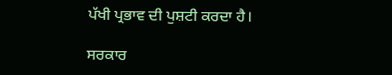ਪੱਖੀ ਪ੍ਰਭਾਵ ਦੀ ਪੁਸ਼ਟੀ ਕਰਦਾ ਹੈ।

ਸਰਕਾਰ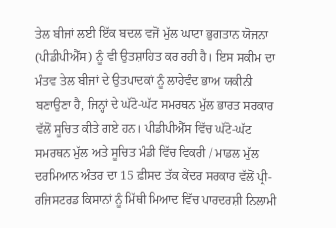ਤੇਲ ਬੀਜਾਂ ਲਈ ਇੱਕ ਬਦਲ ਵਜੋਂ ਮੁੱਲ ਘਾਟਾ ਭੁਗਤਾਨ ਯੋਜਨਾ (ਪੀਡੀਪੀਐੱਸ) ਨੂੰ ਵੀ ਉਤਸ਼ਾਹਿਤ ਕਰ ਰਹੀ ਹੈ। ਇਸ ਸਕੀਮ ਦਾ ਮੰਤਵ ਤੇਲ ਬੀਜਾਂ ਦੇ ਉਤਪਾਦਕਾਂ ਨੂੰ ਲਾਹੇਵੰਦ ਭਾਅ ਯਕੀਨੀ ਬਣਾਉਣਾ ਹੈ, ਜਿਨ੍ਹਾਂ ਦੇ ਘੱਟੋ-ਘੱਟ ਸਮਰਥਨ ਮੁੱਲ ਭਾਰਤ ਸਰਕਾਰ ਵੱਲੋਂ ਸੂਚਿਤ ਕੀਤੇ ਗਏ ਹਨ। ਪੀਡੀਪੀਐੱਸ ਵਿੱਚ ਘੱਟੋ-ਘੱਟ ਸਮਰਥਨ ਮੁੱਲ ਅਤੇ ਸੂਚਿਤ ਮੰਡੀ ਵਿੱਚ ਵਿਕਰੀ / ਮਾਡਲ ਮੁੱਲ ਦਰਮਿਆਨ ਅੰਤਰ ਦਾ 15 ਫ਼ੀਸਦ ਤੱਕ ਕੇਂਦਰ ਸਰਕਾਰ ਵੱਲੋਂ ਪ੍ਰੀ-ਰਜਿਸਟਰਡ ਕਿਸਾਨਾਂ ਨੂੰ ਮਿੱਥੀ ਮਿਆਦ ਵਿੱਚ ਪਾਰਦਰਸ਼ੀ ਨਿਲਾਮੀ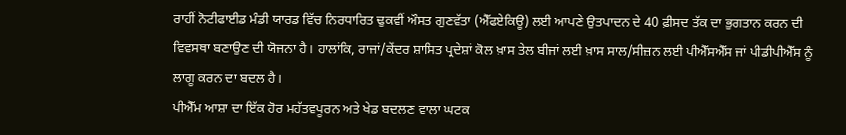ਰਾਹੀਂ ਨੋਟੀਫਾਈਡ ਮੰਡੀ ਯਾਰਡ ਵਿੱਚ ਨਿਰਧਾਰਿਤ ਢੁਕਵੀਂ ਔਸਤ ਗੁਣਵੱਤਾ (ਐੱਫਏਕਿਊ) ਲਈ ਆਪਣੇ ਉਤਪਾਦਨ ਦੇ 40 ਫ਼ੀਸਦ ਤੱਕ ਦਾ ਭੁਗਤਾਨ ਕਰਨ ਦੀ ਵਿਵਸਥਾ ਬਣਾਉਣ ਦੀ ਯੋਜਨਾ ਹੈ। ਹਾਲਾਂਕਿ, ਰਾਜਾਂ/ਕੇਂਦਰ ਸ਼ਾਸਿਤ ਪ੍ਰਦੇਸ਼ਾਂ ਕੋਲ ਖ਼ਾਸ ਤੇਲ ਬੀਜਾਂ ਲਈ ਖ਼ਾਸ ਸਾਲ/ਸੀਜ਼ਨ ਲਈ ਪੀਐੱਸਐੱਸ ਜਾਂ ਪੀਡੀਪੀਐੱਸ ਨੂੰ ਲਾਗੂ ਕਰਨ ਦਾ ਬਦਲ ਹੈ।
ਪੀਐੱਮ ਆਸ਼ਾ ਦਾ ਇੱਕ ਹੋਰ ਮਹੱਤਵਪੂਰਨ ਅਤੇ ਖੇਡ ਬਦਲਣ ਵਾਲਾ ਘਟਕ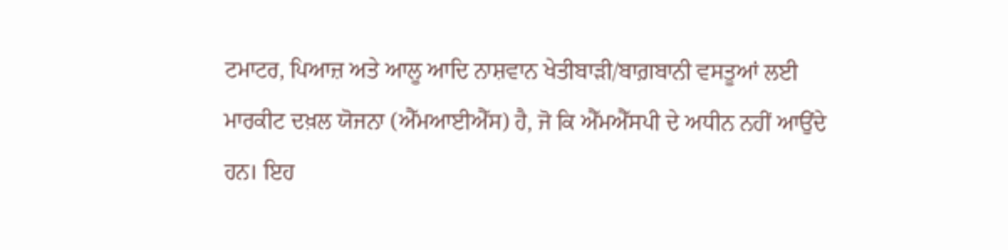ਟਮਾਟਰ, ਪਿਆਜ਼ ਅਤੇ ਆਲੂ ਆਦਿ ਨਾਸ਼ਵਾਨ ਖੇਤੀਬਾੜੀ/ਬਾਗ਼ਬਾਨੀ ਵਸਤੂਆਂ ਲਈ ਮਾਰਕੀਟ ਦਖ਼ਲ ਯੋਜਨਾ (ਐੱਮਆਈਐੱਸ) ਹੈ, ਜੋ ਕਿ ਐੱਮਐੱਸਪੀ ਦੇ ਅਧੀਨ ਨਹੀਂ ਆਉਂਦੇ ਹਨ। ਇਹ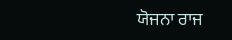ਯੋਜਨਾ ਰਾਜ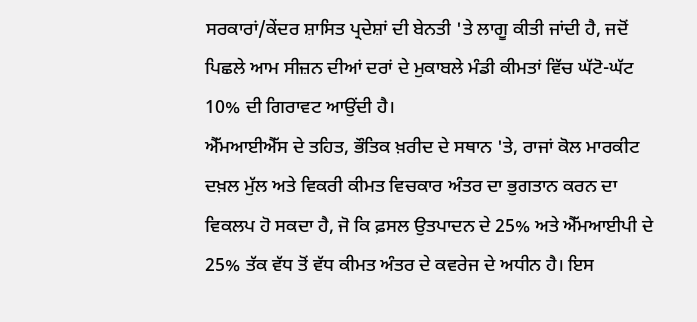ਸਰਕਾਰਾਂ/ਕੇਂਦਰ ਸ਼ਾਸਿਤ ਪ੍ਰਦੇਸ਼ਾਂ ਦੀ ਬੇਨਤੀ 'ਤੇ ਲਾਗੂ ਕੀਤੀ ਜਾਂਦੀ ਹੈ, ਜਦੋਂ ਪਿਛਲੇ ਆਮ ਸੀਜ਼ਨ ਦੀਆਂ ਦਰਾਂ ਦੇ ਮੁਕਾਬਲੇ ਮੰਡੀ ਕੀਮਤਾਂ ਵਿੱਚ ਘੱਟੋ-ਘੱਟ 10% ਦੀ ਗਿਰਾਵਟ ਆਉਂਦੀ ਹੈ।
ਐੱਮਆਈਐੱਸ ਦੇ ਤਹਿਤ, ਭੌਤਿਕ ਖ਼ਰੀਦ ਦੇ ਸਥਾਨ 'ਤੇ, ਰਾਜਾਂ ਕੋਲ ਮਾਰਕੀਟ ਦਖ਼ਲ ਮੁੱਲ ਅਤੇ ਵਿਕਰੀ ਕੀਮਤ ਵਿਚਕਾਰ ਅੰਤਰ ਦਾ ਭੁਗਤਾਨ ਕਰਨ ਦਾ ਵਿਕਲਪ ਹੋ ਸਕਦਾ ਹੈ, ਜੋ ਕਿ ਫ਼ਸਲ ਉਤਪਾਦਨ ਦੇ 25% ਅਤੇ ਐੱਮਆਈਪੀ ਦੇ 25% ਤੱਕ ਵੱਧ ਤੋਂ ਵੱਧ ਕੀਮਤ ਅੰਤਰ ਦੇ ਕਵਰੇਜ ਦੇ ਅਧੀਨ ਹੈ। ਇਸ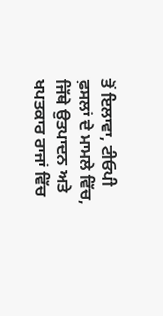ਤੋਂ ਇਲਾਵਾ, ਟੀਓਪੀ ਫ਼ਸਲਾਂ ਦੇ ਮਾਮਲੇ ਵਿੱਚ, ਜਿੱਥੇ ਉਤਪਾਦਨ ਅਤੇ ਖਪਤਕਾਰ ਰਾਜਾਂ ਵਿੱਚ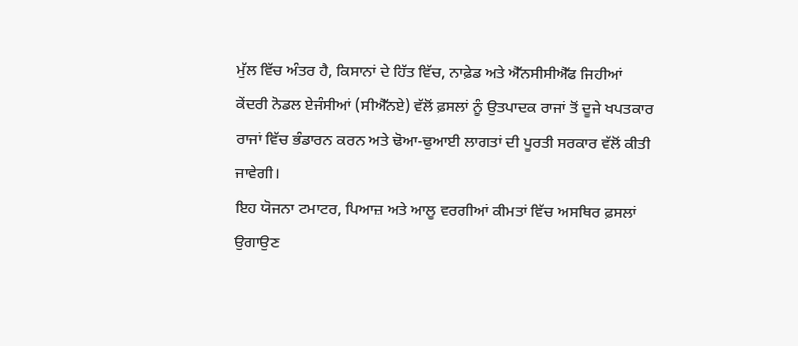ਮੁੱਲ ਵਿੱਚ ਅੰਤਰ ਹੈ, ਕਿਸਾਨਾਂ ਦੇ ਹਿੱਤ ਵਿੱਚ, ਨਾਫ਼ੇਡ ਅਤੇ ਐੱਨਸੀਸੀਐੱਫ ਜਿਹੀਆਂ ਕੇਂਦਰੀ ਨੋਡਲ ਏਜੰਸੀਆਂ (ਸੀਐੱਨਏ) ਵੱਲੋਂ ਫ਼ਸਲਾਂ ਨੂੰ ਉਤਪਾਦਕ ਰਾਜਾਂ ਤੋਂ ਦੂਜੇ ਖਪਤਕਾਰ ਰਾਜਾਂ ਵਿੱਚ ਭੰਡਾਰਨ ਕਰਨ ਅਤੇ ਢੋਆ-ਢੁਆਈ ਲਾਗਤਾਂ ਦੀ ਪੂਰਤੀ ਸਰਕਾਰ ਵੱਲੋਂ ਕੀਤੀ ਜਾਵੇਗੀ।
ਇਹ ਯੋਜਨਾ ਟਮਾਟਰ, ਪਿਆਜ਼ ਅਤੇ ਆਲੂ ਵਰਗੀਆਂ ਕੀਮਤਾਂ ਵਿੱਚ ਅਸਥਿਰ ਫ਼ਸਲਾਂ ਉਗਾਉਣ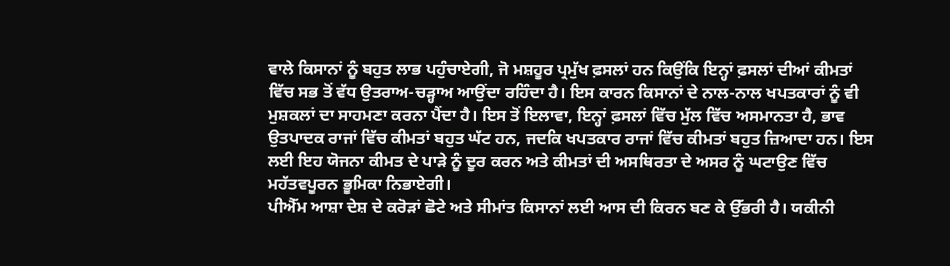ਵਾਲੇ ਕਿਸਾਨਾਂ ਨੂੰ ਬਹੁਤ ਲਾਭ ਪਹੁੰਚਾਏਗੀ, ਜੋ ਮਸ਼ਹੂਰ ਪ੍ਰਮੁੱਖ ਫ਼ਸਲਾਂ ਹਨ ਕਿਉਂਕਿ ਇਨ੍ਹਾਂ ਫ਼ਸਲਾਂ ਦੀਆਂ ਕੀਮਤਾਂ ਵਿੱਚ ਸਭ ਤੋਂ ਵੱਧ ਉਤਰਾਅ-ਚੜ੍ਹਾਅ ਆਉਂਦਾ ਰਹਿੰਦਾ ਹੈ। ਇਸ ਕਾਰਨ ਕਿਸਾਨਾਂ ਦੇ ਨਾਲ-ਨਾਲ ਖਪਤਕਾਰਾਂ ਨੂੰ ਵੀ ਮੁਸ਼ਕਲਾਂ ਦਾ ਸਾਹਮਣਾ ਕਰਨਾ ਪੈਂਦਾ ਹੈ। ਇਸ ਤੋਂ ਇਲਾਵਾ, ਇਨ੍ਹਾਂ ਫ਼ਸਲਾਂ ਵਿੱਚ ਮੁੱਲ ਵਿੱਚ ਅਸਮਾਨਤਾ ਹੈ, ਭਾਵ ਉਤਪਾਦਕ ਰਾਜਾਂ ਵਿੱਚ ਕੀਮਤਾਂ ਬਹੁਤ ਘੱਟ ਹਨ, ਜਦਕਿ ਖਪਤਕਾਰ ਰਾਜਾਂ ਵਿੱਚ ਕੀਮਤਾਂ ਬਹੁਤ ਜ਼ਿਆਦਾ ਹਨ। ਇਸ ਲਈ ਇਹ ਯੋਜਨਾ ਕੀਮਤ ਦੇ ਪਾੜੇ ਨੂੰ ਦੂਰ ਕਰਨ ਅਤੇ ਕੀਮਤਾਂ ਦੀ ਅਸਥਿਰਤਾ ਦੇ ਅਸਰ ਨੂੰ ਘਟਾਉਣ ਵਿੱਚ ਮਹੱਤਵਪੂਰਨ ਭੂਮਿਕਾ ਨਿਭਾਏਗੀ।
ਪੀਐੱਮ ਆਸ਼ਾ ਦੇਸ਼ ਦੇ ਕਰੋੜਾਂ ਛੋਟੇ ਅਤੇ ਸੀਮਾਂਤ ਕਿਸਾਨਾਂ ਲਈ ਆਸ ਦੀ ਕਿਰਨ ਬਣ ਕੇ ਉੱਭਰੀ ਹੈ। ਯਕੀਨੀ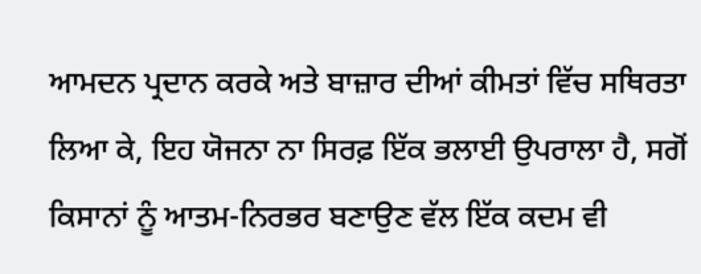ਆਮਦਨ ਪ੍ਰਦਾਨ ਕਰਕੇ ਅਤੇ ਬਾਜ਼ਾਰ ਦੀਆਂ ਕੀਮਤਾਂ ਵਿੱਚ ਸਥਿਰਤਾ ਲਿਆ ਕੇ, ਇਹ ਯੋਜਨਾ ਨਾ ਸਿਰਫ਼ ਇੱਕ ਭਲਾਈ ਉਪਰਾਲਾ ਹੈ, ਸਗੋਂ ਕਿਸਾਨਾਂ ਨੂੰ ਆਤਮ-ਨਿਰਭਰ ਬਣਾਉਣ ਵੱਲ ਇੱਕ ਕਦਮ ਵੀ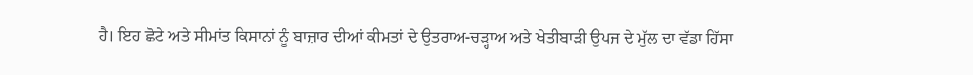ਹੈ। ਇਹ ਛੋਟੇ ਅਤੇ ਸੀਮਾਂਤ ਕਿਸਾਨਾਂ ਨੂੰ ਬਾਜ਼ਾਰ ਦੀਆਂ ਕੀਮਤਾਂ ਦੇ ਉਤਰਾਅ-ਚੜ੍ਹਾਅ ਅਤੇ ਖੇਤੀਬਾੜੀ ਉਪਜ ਦੇ ਮੁੱਲ ਦਾ ਵੱਡਾ ਹਿੱਸਾ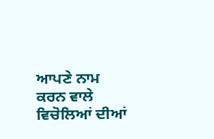ਆਪਣੇ ਨਾਮ ਕਰਨ ਵਾਲੇ ਵਿਚੋਲਿਆਂ ਦੀਆਂ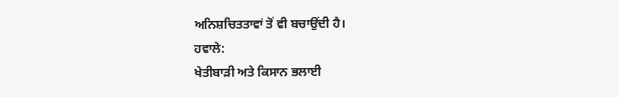ਅਨਿਸ਼ਚਿਤਤਾਵਾਂ ਤੋਂ ਵੀ ਬਚਾਉਂਦੀ ਹੈ।
ਹਵਾਲੇ:
ਖੇਤੀਬਾੜੀ ਅਤੇ ਕਿਸਾਨ ਭਲਾਈ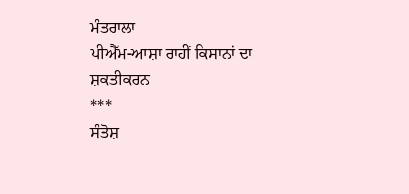ਮੰਤਰਾਲਾ
ਪੀਐੱਮ-ਆਸ਼ਾ ਰਾਹੀਂ ਕਿਸਾਨਾਂ ਦਾ ਸ਼ਕਤੀਕਰਨ
***
ਸੰਤੋਸ਼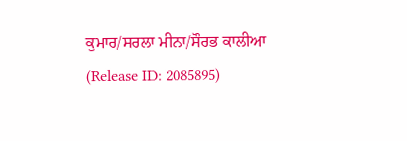ਕੁਮਾਰ/ਸਰਲਾ ਮੀਨਾ/ਸੌਰਭ ਕਾਲੀਆ
(Release ID: 2085895)